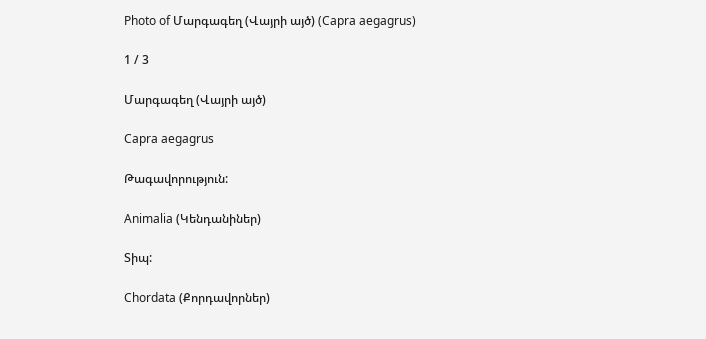Photo of Մարգագեղ (Վայրի այծ) (Capra aegagrus)

1 / 3

Մարգագեղ (Վայրի այծ)

Capra aegagrus

Թագավորություն:

Animalia (Կենդանիներ)

Տիպ:

Chordata (Քորդավորներ)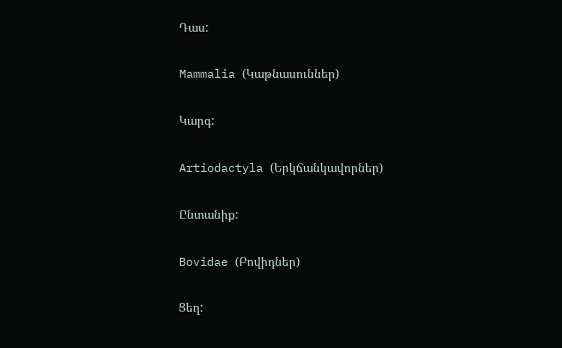Դաս:

Mammalia (Կաթնասուններ)

Կարգ:

Artiodactyla (Երկճանկավորներ)

Ընտանիք:

Bovidae (Բովիդներ)

Ցեղ: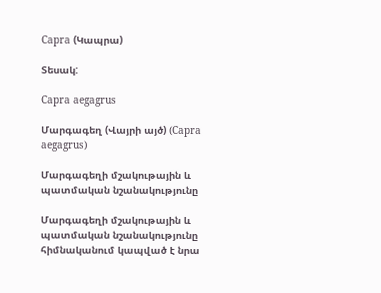Capra (Կապրա)

Տեսակ:

Capra aegagrus

Մարգագեղ (Վայրի այծ) (Capra aegagrus)

Մարգագեղի մշակութային և պատմական նշանակությունը

Մարգագեղի մշակութային և պատմական նշանակությունը հիմնականում կապված է նրա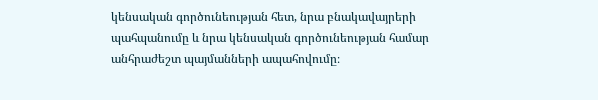կենսական գործունեության հետ, նրա բնակավայրերի պահպանումը և նրա կենսական գործունեության համար անհրաժեշտ պայմանների ապահովումը։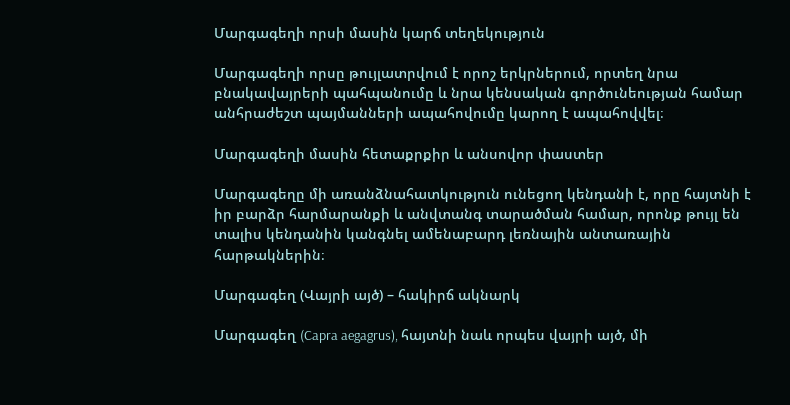Մարգագեղի որսի մասին կարճ տեղեկություն

Մարգագեղի որսը թույլատրվում է որոշ երկրներում, որտեղ նրա բնակավայրերի պահպանումը և նրա կենսական գործունեության համար անհրաժեշտ պայմանների ապահովումը կարող է ապահովվել։

Մարգագեղի մասին հետաքրքիր և անսովոր փաստեր

Մարգագեղը մի առանձնահատկություն ունեցող կենդանի է, որը հայտնի է իր բարձր հարմարանքի և անվտանգ տարածման համար, որոնք թույլ են տալիս կենդանին կանգնել ամենաբարդ լեռնային անտառային հարթակներին։

Մարգագեղ (Վայրի այծ) – հակիրճ ակնարկ

Մարգագեղ (Capra aegagrus), հայտնի նաև որպես վայրի այծ, մի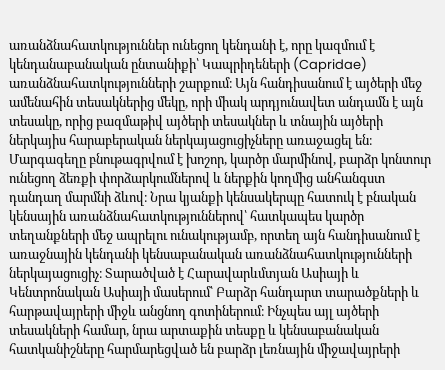առանձնահատկություններ ունեցող կենդանի է, որը կազմում է կենդանաբանական ընտանիքի՝ Կապրիդեների (Capridae) առանձնահատկությունների շարքում։ Այն հանդիսանում է այծերի մեջ ամենահին տեսակներից մեկը, որի միակ արդյունավետ անդամն է այն տեսակը, որից բազմաթիվ այծերի տեսակներ և տնային այծերի ներկայիս հարաբերական ներկայացուցիչները առաջացել են։ Մարգագեղը բնութագրվում է խոշոր, կարծր մարմինով, բարձր կոնտուր ունեցող ձեռքի փորձարկումներով և ներքին կողմից անհանգստ դանդաղ մարմնի ձևով։ Նրա կյանքի կենսակերպը հատուկ է բնական կենսային առանձնահատկություններով՝ հատկապես կարծր տեղանքների մեջ ապրելու ունակությամբ, որտեղ այն հանդիսանում է առաջնային կենդանի կենսաբանական առանձնահատկությունների ներկայացուցիչ։ Տարածված է Հարավարևմտյան Ասիայի և Կենտրոնական Ասիայի մասերում՝ Բարձր հանդարտ տարածքների և հարթավայրերի միջև անցնող գոտիներում։ Ինչպես այլ այծերի տեսակների համար, նրա արտաքին տեսքը և կենսաբանական հատկանիշները հարմարեցված են բարձր լեռնային միջավայրերի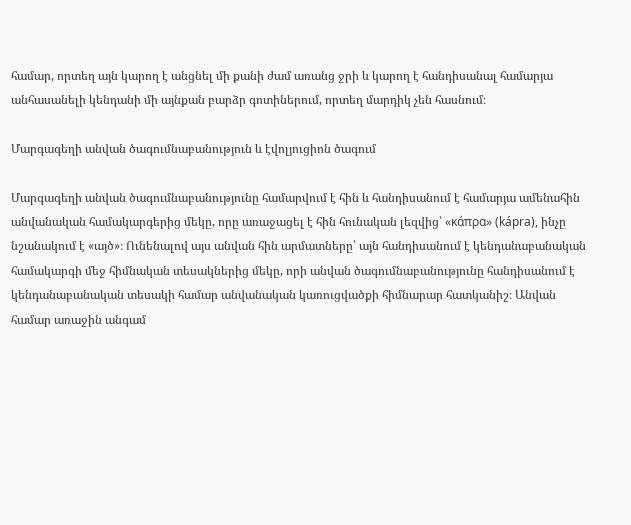համար, որտեղ այն կարող է անցնել մի քանի ժամ առանց ջրի և կարող է հանդիսանալ համարյա անհասանելի կենդանի մի այնքան բարձր գոտիներում, որտեղ մարդիկ չեն հասնում։

Մարգագեղի անվան ծագումնաբանություն և էվոլյուցիոն ծագում

Մարգագեղի անվան ծագումնաբանությունը համարվում է հին և հանդիսանում է համարյա ամենահին անվանական համակարգերից մեկը, որը առաջացել է հին հունական լեզվից՝ «κάπρα» (kápra), ինչը նշանակում է «այծ»։ Ունենալով այս անվան հին արմատները՝ այն հանդիսանում է կենդանաբանական համակարգի մեջ հիմնական տեսակներից մեկը, որի անվան ծագումնաբանությունը հանդիսանում է կենդանաբանական տեսակի համար անվանական կառուցվածքի հիմնարար հատկանիշ։ Անվան համար առաջին անգամ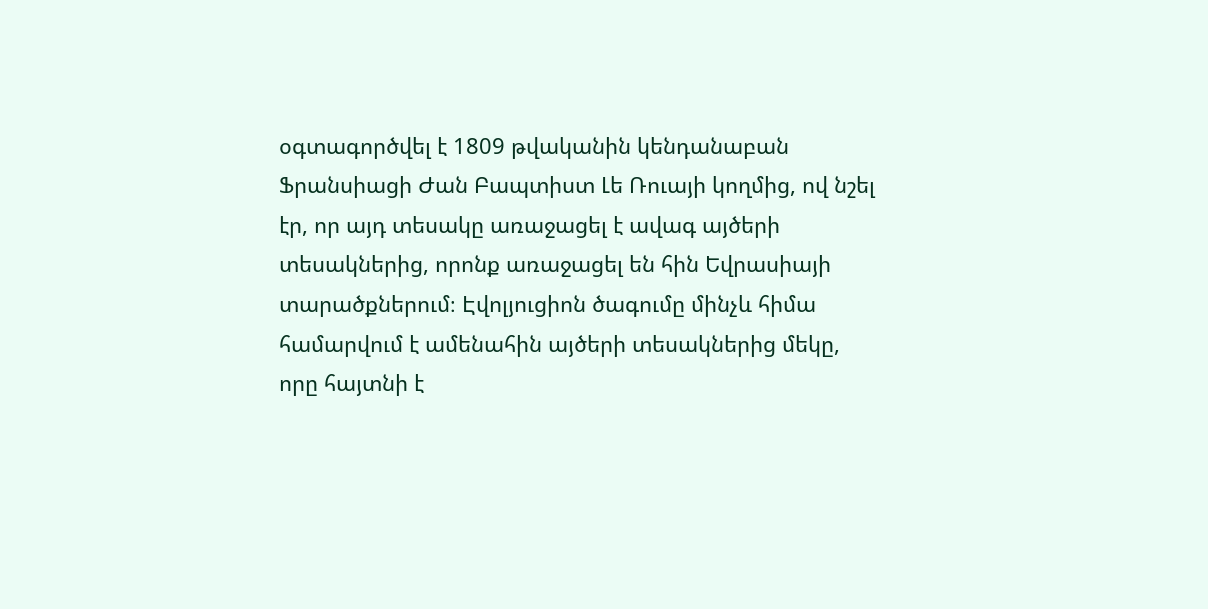օգտագործվել է 1809 թվականին կենդանաբան Ֆրանսիացի Ժան Բապտիստ Լե Ռուայի կողմից, ով նշել էր, որ այդ տեսակը առաջացել է ավագ այծերի տեսակներից, որոնք առաջացել են հին Եվրասիայի տարածքներում։ Էվոլյուցիոն ծագումը մինչև հիմա համարվում է ամենահին այծերի տեսակներից մեկը, որը հայտնի է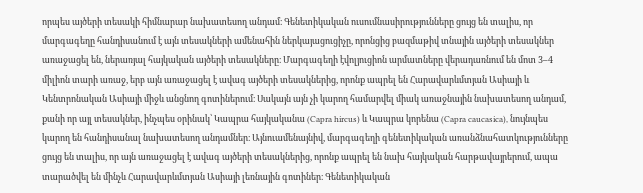որպես այծերի տեսակի հիմնարար նախատեսող անդամ։ Գենետիկական ուսումնասիրությունները ցույց են տալիս, որ մարգագեղը հանդիսանում է այն տեսակների ամենահին ներկայացուցիչը, որոնցից բազմաթիվ տնային այծերի տեսակներ առաջացել են, ներառյալ հայկական այծերի տեսակները։ Մարգագեղի էվոլյուցիոն արմատները վերադառնում են մոտ 3–4 միլիոն տարի առաջ, երբ այն առաջացել է ավագ այծերի տեսակներից, որոնք ապրել են Հարավարևմտյան Ասիայի և Կենտրոնական Ասիայի միջև անցնող գոտիներում։ Սակայն այն չի կարող համարվել միակ առաջնային նախատեսող անդամ, քանի որ այլ տեսակներ, ինչպես օրինակ՝ Կապրա հայկականա (Capra hircus) և Կապրա կորենա (Capra caucasica), նույնպես կարող են հանդիսանալ նախատեսող անդամներ։ Այնուամենայնիվ, մարգագեղի գենետիկական առանձնահատկությունները ցույց են տալիս, որ այն առաջացել է ավագ այծերի տեսակներից, որոնք ապրել են նախ հայկական հարթավայրերում, ապա տարածվել են մինչև Հարավարևմտյան Ասիայի լեռնային գոտիներ։ Գենետիկական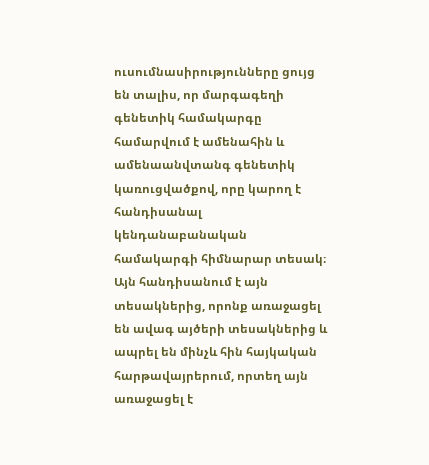ուսումնասիրությունները ցույց են տալիս, որ մարգագեղի գենետիկ համակարգը համարվում է ամենահին և ամենաանվտանգ գենետիկ կառուցվածքով, որը կարող է հանդիսանալ կենդանաբանական համակարգի հիմնարար տեսակ։ Այն հանդիսանում է այն տեսակներից, որոնք առաջացել են ավագ այծերի տեսակներից և ապրել են մինչև հին հայկական հարթավայրերում, որտեղ այն առաջացել է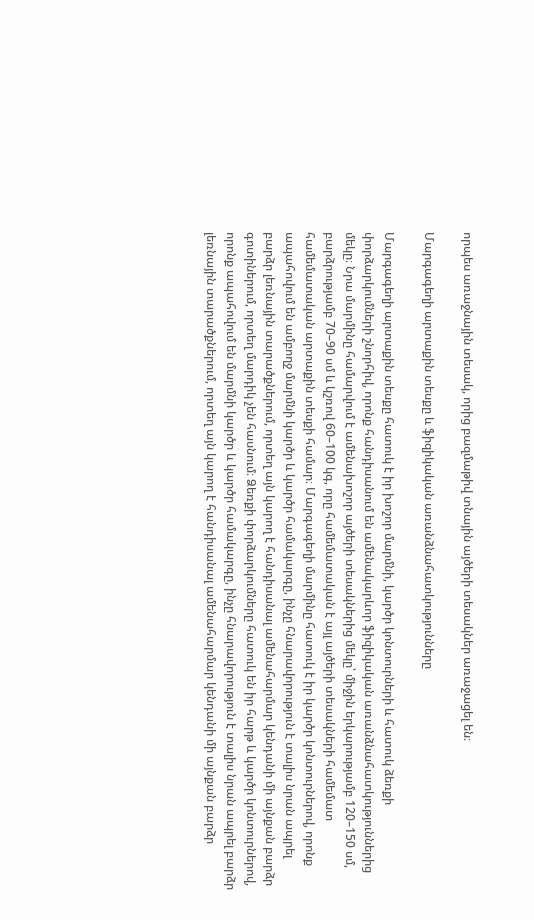որպես առաջնային տեսակ, որից բազմաթիվ տնային այծերի տեսակներ առաջացել են։

Մարգագեղի արտաքին տեսքը և ֆիզիկական առանձնահատկությունները

Մարգագեղի արտաքին տեսքը հատուկ է իր խոշոր մարմնի, կարծր կոնտուրների և հատուկ ձեռքի փորձարկումների շնորհիվ, որոնք հանդիսանում են ամենակարևոր ֆիզիկական առանձնահատկություններից մեկը։ Նրա մարմինը համարվում է ամենախոշոր այծերի տեսակներից մեկը՝ միջին երկարությամբ 120–150 սմ, բարձրությամբ 70–90 սմ և կշռով 60–100 կգ, որը համեմատական է այլ այծերի տեսակների համեմատ համեմատական արտաքին տեսքի համար։ Մարգագեղի մարմինը հատուկ է իր կարծր կոնտուրներով, որոնք ապահովում են ամբողջ մարմնի կարծր և կարծր համակարգը, ինչը հնարավորություն է տալիս նրան ապրել բարձր լեռնային տարածքներում, որտեղ այն կարող է հանդիսանալ ամենահարմար կենդանի մի այնքան բարձր գոտիներում, որտեղ մարդիկ չեն հասնում։ Ձեռքի փորձարկումները հատուկ են իր հարթ և կարծր կոնտուրներով, որոնք ապահովում են մարմնի կարծր և կարծր համակարգը, ինչը հնարավորություն է տալիս նրան ապրել բարձր լեռնային տարածքներում, որտեղ այն կարող է հանդիսանալ ամենահարմար կենդանի մի այնքան բարձր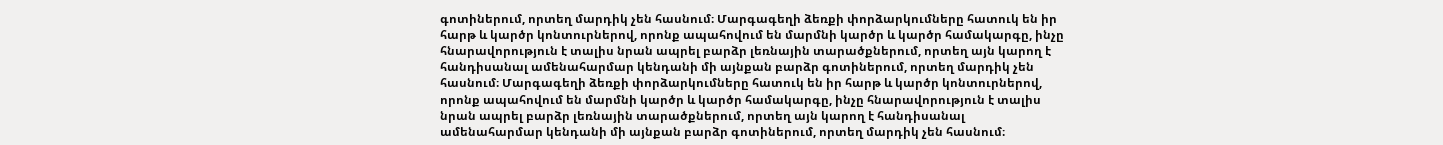գոտիներում, որտեղ մարդիկ չեն հասնում։ Մարգագեղի ձեռքի փորձարկումները հատուկ են իր հարթ և կարծր կոնտուրներով, որոնք ապահովում են մարմնի կարծր և կարծր համակարգը, ինչը հնարավորություն է տալիս նրան ապրել բարձր լեռնային տարածքներում, որտեղ այն կարող է հանդիսանալ ամենահարմար կենդանի մի այնքան բարձր գոտիներում, որտեղ մարդիկ չեն հասնում։ Մարգագեղի ձեռքի փորձարկումները հատուկ են իր հարթ և կարծր կոնտուրներով, որոնք ապահովում են մարմնի կարծր և կարծր համակարգը, ինչը հնարավորություն է տալիս նրան ապրել բարձր լեռնային տարածքներում, որտեղ այն կարող է հանդիսանալ ամենահարմար կենդանի մի այնքան բարձր գոտիներում, որտեղ մարդիկ չեն հասնում։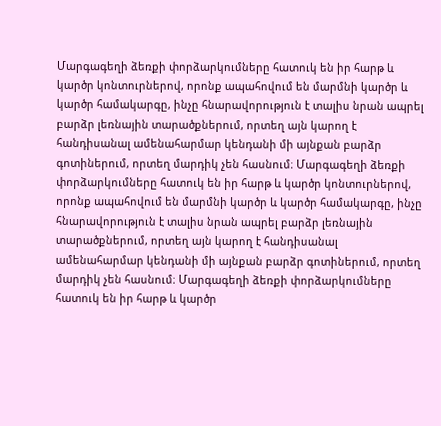Մարգագեղի ձեռքի փորձարկումները հատուկ են իր հարթ և կարծր կոնտուրներով, որոնք ապահովում են մարմնի կարծր և կարծր համակարգը, ինչը հնարավորություն է տալիս նրան ապրել բարձր լեռնային տարածքներում, որտեղ այն կարող է հանդիսանալ ամենահարմար կենդանի մի այնքան բարձր գոտիներում, որտեղ մարդիկ չեն հասնում։ Մարգագեղի ձեռքի փորձարկումները հատուկ են իր հարթ և կարծր կոնտուրներով, որոնք ապահովում են մարմնի կարծր և կարծր համակարգը, ինչը հնարավորություն է տալիս նրան ապրել բարձր լեռնային տարածքներում, որտեղ այն կարող է հանդիսանալ ամենահարմար կենդանի մի այնքան բարձր գոտիներում, որտեղ մարդիկ չեն հասնում։ Մարգագեղի ձեռքի փորձարկումները հատուկ են իր հարթ և կարծր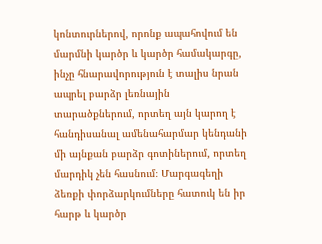կոնտուրներով, որոնք ապահովում են մարմնի կարծր և կարծր համակարգը, ինչը հնարավորություն է տալիս նրան ապրել բարձր լեռնային տարածքներում, որտեղ այն կարող է հանդիսանալ ամենահարմար կենդանի մի այնքան բարձր գոտիներում, որտեղ մարդիկ չեն հասնում։ Մարգագեղի ձեռքի փորձարկումները հատուկ են իր հարթ և կարծր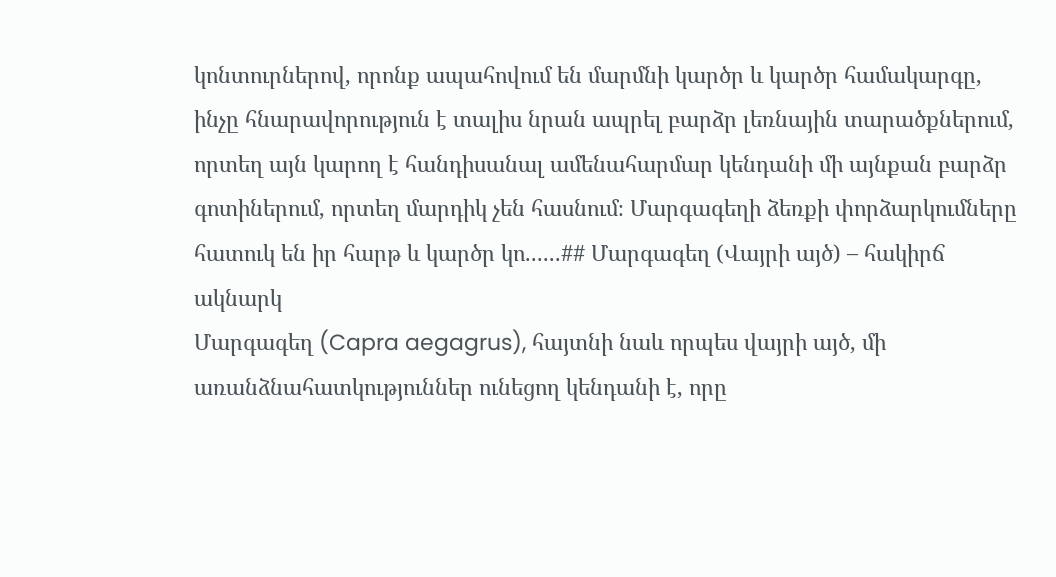կոնտուրներով, որոնք ապահովում են մարմնի կարծր և կարծր համակարգը, ինչը հնարավորություն է տալիս նրան ապրել բարձր լեռնային տարածքներում, որտեղ այն կարող է հանդիսանալ ամենահարմար կենդանի մի այնքան բարձր գոտիներում, որտեղ մարդիկ չեն հասնում։ Մարգագեղի ձեռքի փորձարկումները հատուկ են իր հարթ և կարծր կո......## Մարգագեղ (Վայրի այծ) – հակիրճ ակնարկ
Մարգագեղ (Capra aegagrus), հայտնի նաև որպես վայրի այծ, մի առանձնահատկություններ ունեցող կենդանի է, որը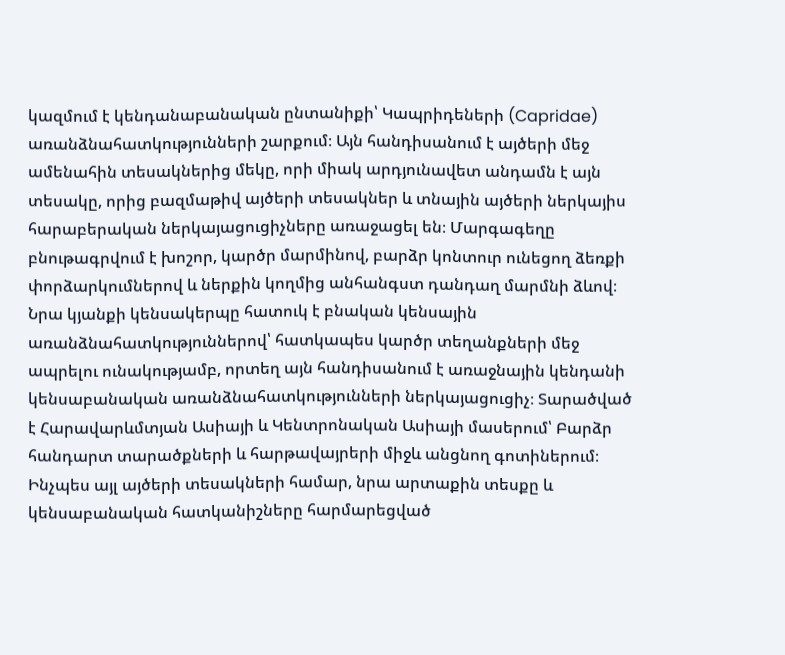կազմում է կենդանաբանական ընտանիքի՝ Կապրիդեների (Capridae) առանձնահատկությունների շարքում։ Այն հանդիսանում է այծերի մեջ ամենահին տեսակներից մեկը, որի միակ արդյունավետ անդամն է այն տեսակը, որից բազմաթիվ այծերի տեսակներ և տնային այծերի ներկայիս հարաբերական ներկայացուցիչները առաջացել են։ Մարգագեղը բնութագրվում է խոշոր, կարծր մարմինով, բարձր կոնտուր ունեցող ձեռքի փորձարկումներով և ներքին կողմից անհանգստ դանդաղ մարմնի ձևով։ Նրա կյանքի կենսակերպը հատուկ է բնական կենսային առանձնահատկություններով՝ հատկապես կարծր տեղանքների մեջ ապրելու ունակությամբ, որտեղ այն հանդիսանում է առաջնային կենդանի կենսաբանական առանձնահատկությունների ներկայացուցիչ։ Տարածված է Հարավարևմտյան Ասիայի և Կենտրոնական Ասիայի մասերում՝ Բարձր հանդարտ տարածքների և հարթավայրերի միջև անցնող գոտիներում։ Ինչպես այլ այծերի տեսակների համար, նրա արտաքին տեսքը և կենսաբանական հատկանիշները հարմարեցված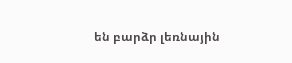են բարձր լեռնային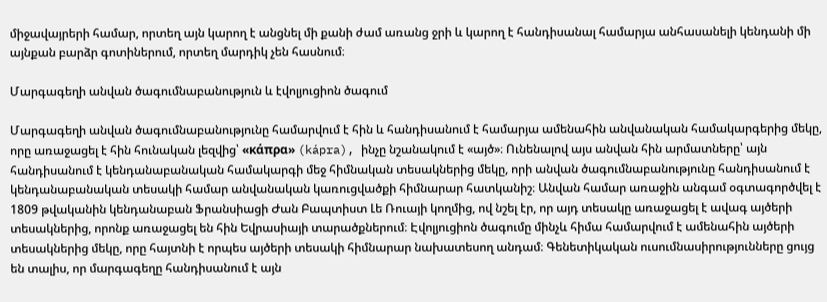միջավայրերի համար, որտեղ այն կարող է անցնել մի քանի ժամ առանց ջրի և կարող է հանդիսանալ համարյա անհասանելի կենդանի մի այնքան բարձր գոտիներում, որտեղ մարդիկ չեն հասնում։

Մարգագեղի անվան ծագումնաբանություն և էվոլյուցիոն ծագում

Մարգագեղի անվան ծագումնաբանությունը համարվում է հին և հանդիսանում է համարյա ամենահին անվանական համակարգերից մեկը, որը առաջացել է հին հունական լեզվից՝ «κάπρα» (kápra), ինչը նշանակում է «այծ»։ Ունենալով այս անվան հին արմատները՝ այն հանդիսանում է կենդանաբանական համակարգի մեջ հիմնական տեսակներից մեկը, որի անվան ծագումնաբանությունը հանդիսանում է կենդանաբանական տեսակի համար անվանական կառուցվածքի հիմնարար հատկանիշ։ Անվան համար առաջին անգամ օգտագործվել է 1809 թվականին կենդանաբան Ֆրանսիացի Ժան Բապտիստ Լե Ռուայի կողմից, ով նշել էր, որ այդ տեսակը առաջացել է ավագ այծերի տեսակներից, որոնք առաջացել են հին Եվրասիայի տարածքներում։ Էվոլյուցիոն ծագումը մինչև հիմա համարվում է ամենահին այծերի տեսակներից մեկը, որը հայտնի է որպես այծերի տեսակի հիմնարար նախատեսող անդամ։ Գենետիկական ուսումնասիրությունները ցույց են տալիս, որ մարգագեղը հանդիսանում է այն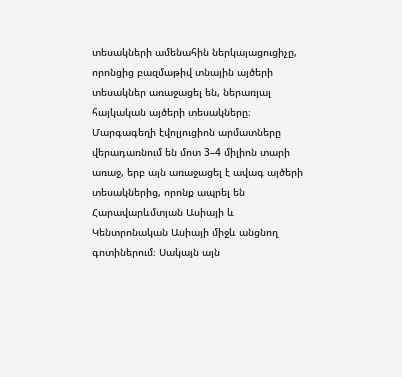տեսակների ամենահին ներկայացուցիչը, որոնցից բազմաթիվ տնային այծերի տեսակներ առաջացել են, ներառյալ հայկական այծերի տեսակները։ Մարգագեղի էվոլյուցիոն արմատները վերադառնում են մոտ 3–4 միլիոն տարի առաջ, երբ այն առաջացել է ավագ այծերի տեսակներից, որոնք ապրել են Հարավարևմտյան Ասիայի և Կենտրոնական Ասիայի միջև անցնող գոտիներում։ Սակայն այն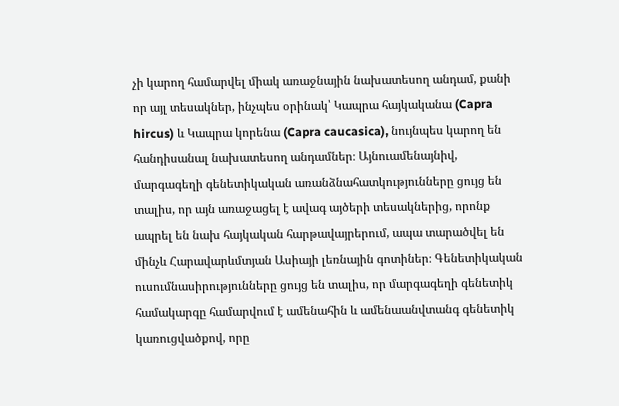չի կարող համարվել միակ առաջնային նախատեսող անդամ, քանի որ այլ տեսակներ, ինչպես օրինակ՝ Կապրա հայկականա (Capra hircus) և Կապրա կորենա (Capra caucasica), նույնպես կարող են հանդիսանալ նախատեսող անդամներ։ Այնուամենայնիվ, մարգագեղի գենետիկական առանձնահատկությունները ցույց են տալիս, որ այն առաջացել է ավագ այծերի տեսակներից, որոնք ապրել են նախ հայկական հարթավայրերում, ապա տարածվել են մինչև Հարավարևմտյան Ասիայի լեռնային գոտիներ։ Գենետիկական ուսումնասիրությունները ցույց են տալիս, որ մարգագեղի գենետիկ համակարգը համարվում է ամենահին և ամենաանվտանգ գենետիկ կառուցվածքով, որը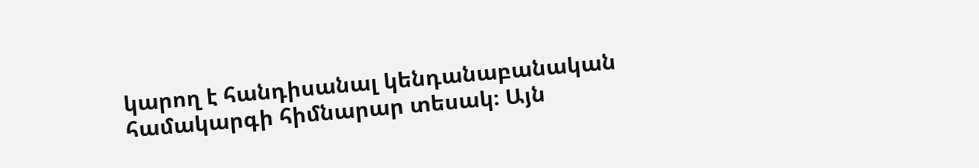կարող է հանդիսանալ կենդանաբանական համակարգի հիմնարար տեսակ։ Այն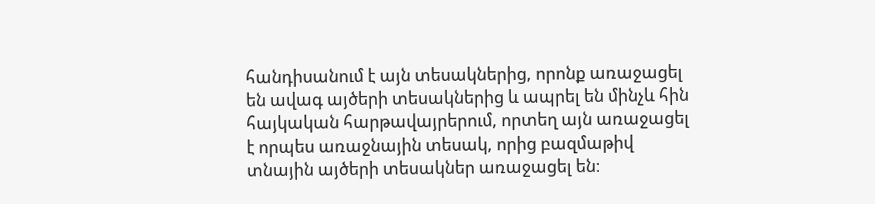հանդիսանում է այն տեսակներից, որոնք առաջացել են ավագ այծերի տեսակներից և ապրել են մինչև հին հայկական հարթավայրերում, որտեղ այն առաջացել է որպես առաջնային տեսակ, որից բազմաթիվ տնային այծերի տեսակներ առաջացել են։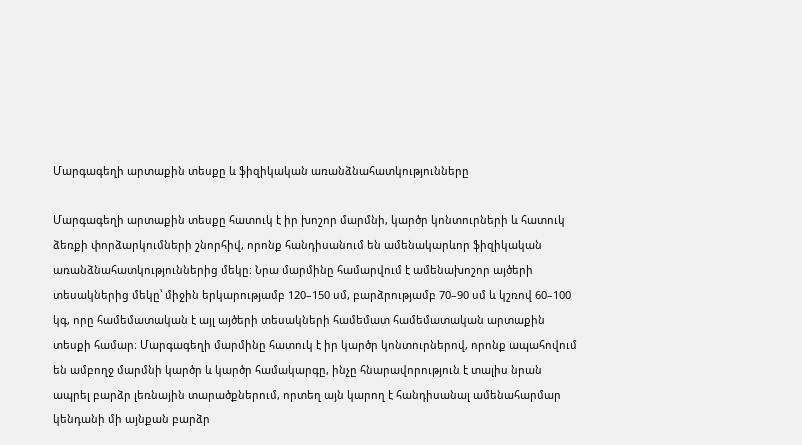Մարգագեղի արտաքին տեսքը և ֆիզիկական առանձնահատկությունները

Մարգագեղի արտաքին տեսքը հատուկ է իր խոշոր մարմնի, կարծր կոնտուրների և հատուկ ձեռքի փորձարկումների շնորհիվ, որոնք հանդիսանում են ամենակարևոր ֆիզիկական առանձնահատկություններից մեկը։ Նրա մարմինը համարվում է ամենախոշոր այծերի տեսակներից մեկը՝ միջին երկարությամբ 120–150 սմ, բարձրությամբ 70–90 սմ և կշռով 60–100 կգ, որը համեմատական է այլ այծերի տեսակների համեմատ համեմատական արտաքին տեսքի համար։ Մարգագեղի մարմինը հատուկ է իր կարծր կոնտուրներով, որոնք ապահովում են ամբողջ մարմնի կարծր և կարծր համակարգը, ինչը հնարավորություն է տալիս նրան ապրել բարձր լեռնային տարածքներում, որտեղ այն կարող է հանդիսանալ ամենահարմար կենդանի մի այնքան բարձր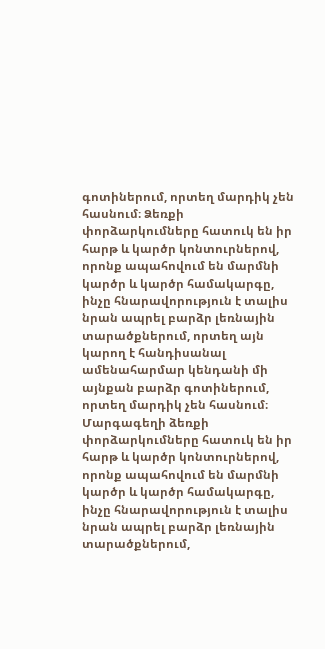գոտիներում, որտեղ մարդիկ չեն հասնում։ Ձեռքի փորձարկումները հատուկ են իր հարթ և կարծր կոնտուրներով, որոնք ապահովում են մարմնի կարծր և կարծր համակարգը, ինչը հնարավորություն է տալիս նրան ապրել բարձր լեռնային տարածքներում, որտեղ այն կարող է հանդիսանալ ամենահարմար կենդանի մի այնքան բարձր գոտիներում, որտեղ մարդիկ չեն հասնում։ Մարգագեղի ձեռքի փորձարկումները հատուկ են իր հարթ և կարծր կոնտուրներով, որոնք ապահովում են մարմնի կարծր և կարծր համակարգը, ինչը հնարավորություն է տալիս նրան ապրել բարձր լեռնային տարածքներում,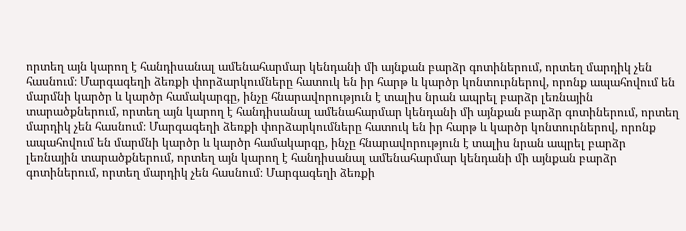որտեղ այն կարող է հանդիսանալ ամենահարմար կենդանի մի այնքան բարձր գոտիներում, որտեղ մարդիկ չեն հասնում։ Մարգագեղի ձեռքի փորձարկումները հատուկ են իր հարթ և կարծր կոնտուրներով, որոնք ապահովում են մարմնի կարծր և կարծր համակարգը, ինչը հնարավորություն է տալիս նրան ապրել բարձր լեռնային տարածքներում, որտեղ այն կարող է հանդիսանալ ամենահարմար կենդանի մի այնքան բարձր գոտիներում, որտեղ մարդիկ չեն հասնում։ Մարգագեղի ձեռքի փորձարկումները հատուկ են իր հարթ և կարծր կոնտուրներով, որոնք ապահովում են մարմնի կարծր և կարծր համակարգը, ինչը հնարավորություն է տալիս նրան ապրել բարձր լեռնային տարածքներում, որտեղ այն կարող է հանդիսանալ ամենահարմար կենդանի մի այնքան բարձր գոտիներում, որտեղ մարդիկ չեն հասնում։ Մարգագեղի ձեռքի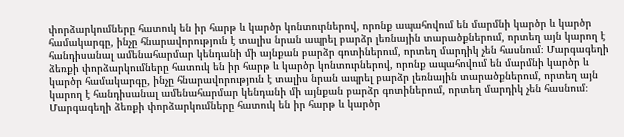փորձարկումները հատուկ են իր հարթ և կարծր կոնտուրներով, որոնք ապահովում են մարմնի կարծր և կարծր համակարգը, ինչը հնարավորություն է տալիս նրան ապրել բարձր լեռնային տարածքներում, որտեղ այն կարող է հանդիսանալ ամենահարմար կենդանի մի այնքան բարձր գոտիներում, որտեղ մարդիկ չեն հասնում։ Մարգագեղի ձեռքի փորձարկումները հատուկ են իր հարթ և կարծր կոնտուրներով, որոնք ապահովում են մարմնի կարծր և կարծր համակարգը, ինչը հնարավորություն է տալիս նրան ապրել բարձր լեռնային տարածքներում, որտեղ այն կարող է հանդիսանալ ամենահարմար կենդանի մի այնքան բարձր գոտիներում, որտեղ մարդիկ չեն հասնում։ Մարգագեղի ձեռքի փորձարկումները հատուկ են իր հարթ և կարծր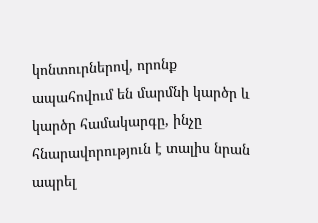կոնտուրներով, որոնք ապահովում են մարմնի կարծր և կարծր համակարգը, ինչը հնարավորություն է տալիս նրան ապրել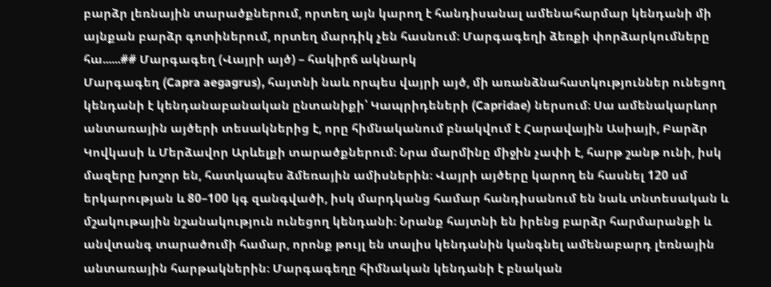բարձր լեռնային տարածքներում, որտեղ այն կարող է հանդիսանալ ամենահարմար կենդանի մի այնքան բարձր գոտիներում, որտեղ մարդիկ չեն հասնում։ Մարգագեղի ձեռքի փորձարկումները հա......## Մարգագեղ (Վայրի այծ) – հակիրճ ակնարկ
Մարգագեղ (Capra aegagrus), հայտնի նաև որպես վայրի այծ, մի առանձնահատկություններ ունեցող կենդանի է կենդանաբանական ընտանիքի՝ Կապրիդեների (Capridae) ներսում։ Սա ամենակարևոր անտառային այծերի տեսակներից է, որը հիմնականում բնակվում է Հարավային Ասիայի, Բարձր Կովկասի և Մերձավոր Արևելքի տարածքներում։ Նրա մարմինը միջին չափի է, հարթ շանթ ունի, իսկ մազերը խոշոր են, հատկապես ձմեռային ամիսներին։ Վայրի այծերը կարող են հասնել 120 սմ երկարության և 80–100 կգ զանգվածի, իսկ մարդկանց համար հանդիսանում են նաև տնտեսական և մշակութային նշանակություն ունեցող կենդանի։ Նրանք հայտնի են իրենց բարձր հարմարանքի և անվտանգ տարածումի համար, որոնք թույլ են տալիս կենդանին կանգնել ամենաբարդ լեռնային անտառային հարթակներին։ Մարգագեղը հիմնական կենդանի է բնական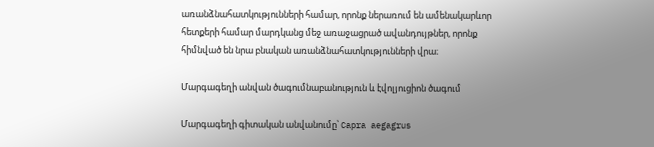առանձնահատկությունների համար, որոնք ներառում են ամենակարևոր հետքերի համար մարդկանց մեջ առաջացրած ավանդույթներ, որոնք հիմնված են նրա բնական առանձնահատկությունների վրա։

Մարգագեղի անվան ծագումնաբանություն և էվոլյուցիոն ծագում

Մարգագեղի գիտական անվանումը՝ Capra aegagrus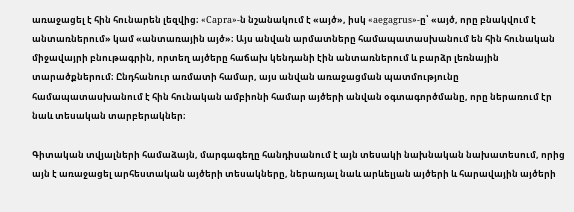առաջացել է հին հունարեն լեզվից։ «Capra»-ն նշանակում է «այծ», իսկ «aegagrus»-ը՝ «այծ, որը բնակվում է անտառներում» կամ «անտառային այծ»։ Այս անվան արմատները համապատասխանում են հին հունական միջավայրի բնութագրին, որտեղ այծերը հաճախ կենդանի էին անտառներում և բարձր լեռնային տարածքներում։ Ընդհանուր առմատի համար, այս անվան առաջացման պատմությունը համապատասխանում է հին հունական ամբիոնի համար այծերի անվան օգտագործմանը, որը ներառում էր նաև տեսական տարբերակներ։

Գիտական տվյալների համաձայն, մարգագեղը հանդիսանում է այն տեսակի նախնական նախատեսում, որից այն է առաջացել արհեստական այծերի տեսակները, ներառյալ նաև արևելյան այծերի և հարավային այծերի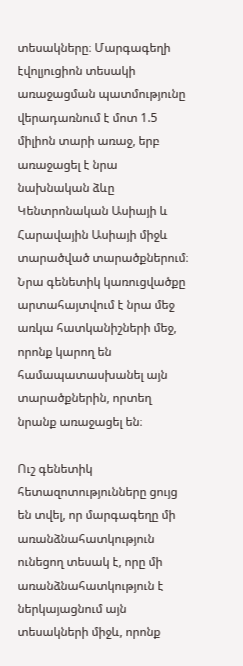տեսակները։ Մարգագեղի էվոլյուցիոն տեսակի առաջացման պատմությունը վերադառնում է մոտ 1.5 միլիոն տարի առաջ, երբ առաջացել է նրա նախնական ձևը Կենտրոնական Ասիայի և Հարավային Ասիայի միջև տարածված տարածքներում։ Նրա գենետիկ կառուցվածքը արտահայտվում է նրա մեջ առկա հատկանիշների մեջ, որոնք կարող են համապատասխանել այն տարածքներին, որտեղ նրանք առաջացել են։

Ուշ գենետիկ հետազոտությունները ցույց են տվել, որ մարգագեղը մի առանձնահատկություն ունեցող տեսակ է, որը մի առանձնահատկություն է ներկայացնում այն տեսակների միջև, որոնք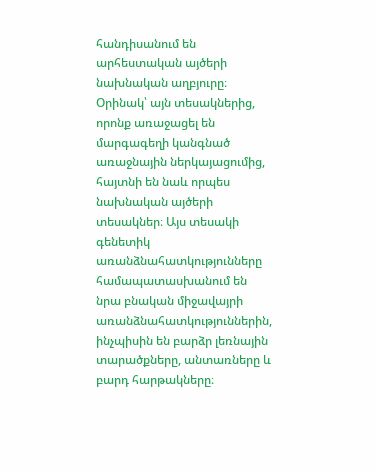հանդիսանում են արհեստական այծերի նախնական աղբյուրը։ Օրինակ՝ այն տեսակներից, որոնք առաջացել են մարգագեղի կանգնած առաջնային ներկայացումից, հայտնի են նաև որպես նախնական այծերի տեսակներ։ Այս տեսակի գենետիկ առանձնահատկությունները համապատասխանում են նրա բնական միջավայրի առանձնահատկություններին, ինչպիսին են բարձր լեռնային տարածքները, անտառները և բարդ հարթակները։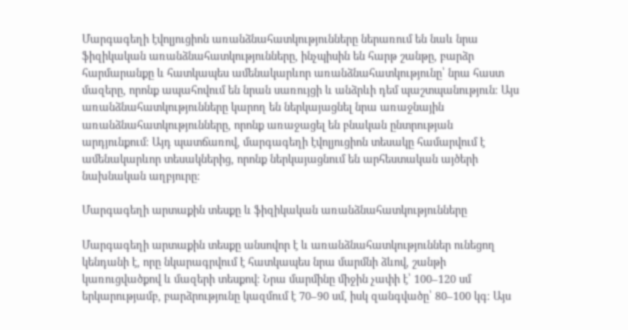Մարգագեղի էվոլյուցիոն առանձնահատկությունները ներառում են նաև նրա ֆիզիկական առանձնահատկությունները, ինչպիսին են հարթ շանթը, բարձր հարմարանքը և հատկապես ամենակարևոր առանձնահատկությունը՝ նրա հաստ մազերը, որոնք ապահովում են նրան սառույցի և անձրևի դեմ պաշտպանություն։ Այս առանձնահատկությունները կարող են ներկայացնել նրա առաջնային առանձնահատկությունները, որոնք առաջացել են բնական ընտրության արդյունքում։ Այդ պատճառով, մարգագեղի էվոլյուցիոն տեսակը համարվում է ամենակարևոր տեսակներից, որոնք ներկայացնում են արհեստական այծերի նախնական աղբյուրը։

Մարգագեղի արտաքին տեսքը և ֆիզիկական առանձնահատկությունները

Մարգագեղի արտաքին տեսքը անսովոր է և առանձնահատկություններ ունեցող կենդանի է, որը նկարագրվում է հատկապես նրա մարմնի ձևով, շանթի կառուցվածքով և մազերի տեսքով։ Նրա մարմինը միջին չափի է՝ 100–120 սմ երկարությամբ, բարձրությունը կազմում է 70–90 սմ, իսկ զանգվածը՝ 80–100 կգ։ Այս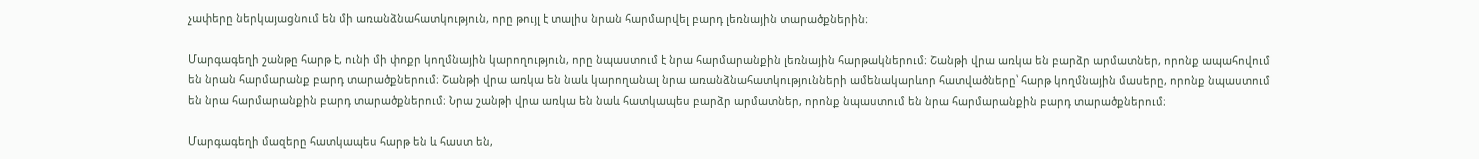չափերը ներկայացնում են մի առանձնահատկություն, որը թույլ է տալիս նրան հարմարվել բարդ լեռնային տարածքներին։

Մարգագեղի շանթը հարթ է, ունի մի փոքր կողմնային կարողություն, որը նպաստում է նրա հարմարանքին լեռնային հարթակներում։ Շանթի վրա առկա են բարձր արմատներ, որոնք ապահովում են նրան հարմարանք բարդ տարածքներում։ Շանթի վրա առկա են նաև կարողանալ նրա առանձնահատկությունների ամենակարևոր հատվածները՝ հարթ կողմնային մասերը, որոնք նպաստում են նրա հարմարանքին բարդ տարածքներում։ Նրա շանթի վրա առկա են նաև հատկապես բարձր արմատներ, որոնք նպաստում են նրա հարմարանքին բարդ տարածքներում։

Մարգագեղի մազերը հատկապես հարթ են և հաստ են,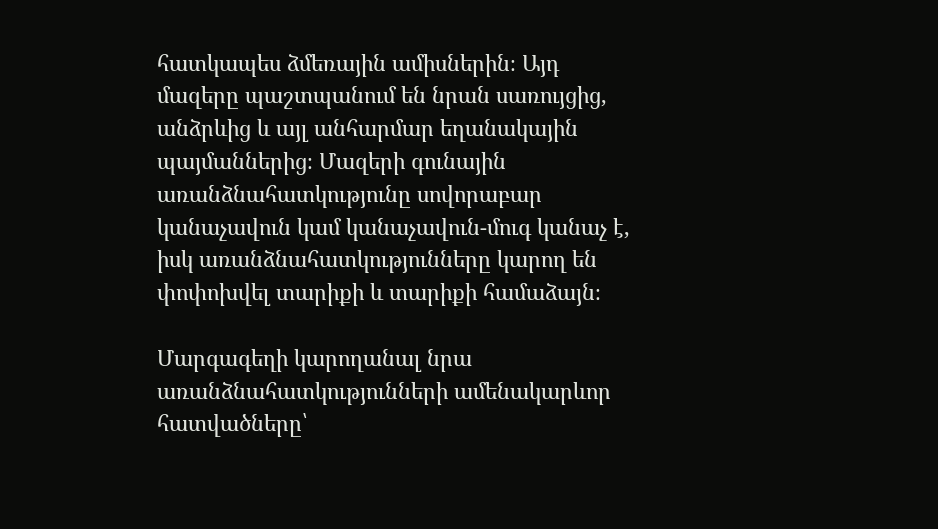հատկապես ձմեռային ամիսներին։ Այդ մազերը պաշտպանում են նրան սառույցից, անձրևից և այլ անհարմար եղանակային պայմաններից։ Մազերի գունային առանձնահատկությունը սովորաբար կանաչավուն կամ կանաչավուն-մուգ կանաչ է, իսկ առանձնահատկությունները կարող են փոփոխվել տարիքի և տարիքի համաձայն։

Մարգագեղի կարողանալ նրա առանձնահատկությունների ամենակարևոր հատվածները՝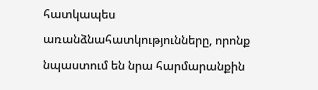հատկապես առանձնահատկությունները, որոնք նպաստում են նրա հարմարանքին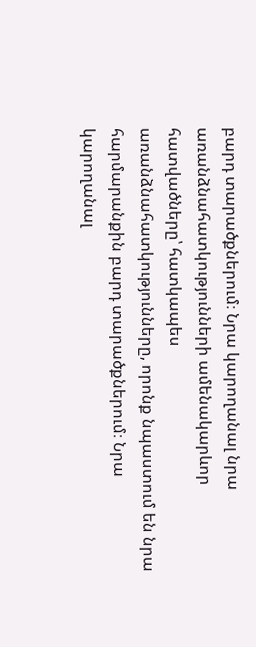բարդ տարածքներում։ Նրա կարողանալ նրա առանձնահատկությունների ամենակարևոր հատվածները՝ հատկապես առանձնահատկությունները, որոնք նպաստում են նրա հարմարանքին բարդ տարածքներում։ Նրա կարողանալ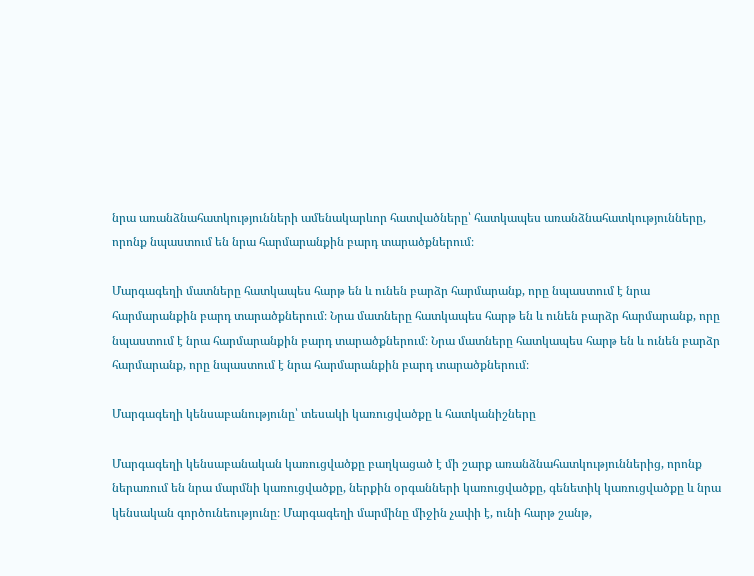նրա առանձնահատկությունների ամենակարևոր հատվածները՝ հատկապես առանձնահատկությունները, որոնք նպաստում են նրա հարմարանքին բարդ տարածքներում։

Մարգագեղի մատները հատկապես հարթ են և ունեն բարձր հարմարանք, որը նպաստում է նրա հարմարանքին բարդ տարածքներում։ Նրա մատները հատկապես հարթ են և ունեն բարձր հարմարանք, որը նպաստում է նրա հարմարանքին բարդ տարածքներում։ Նրա մատները հատկապես հարթ են և ունեն բարձր հարմարանք, որը նպաստում է նրա հարմարանքին բարդ տարածքներում։

Մարգագեղի կենսաբանությունը՝ տեսակի կառուցվածքը և հատկանիշները

Մարգագեղի կենսաբանական կառուցվածքը բաղկացած է մի շարք առանձնահատկություններից, որոնք ներառում են նրա մարմնի կառուցվածքը, ներքին օրգանների կառուցվածքը, գենետիկ կառուցվածքը և նրա կենսական գործունեությունը։ Մարգագեղի մարմինը միջին չափի է, ունի հարթ շանթ,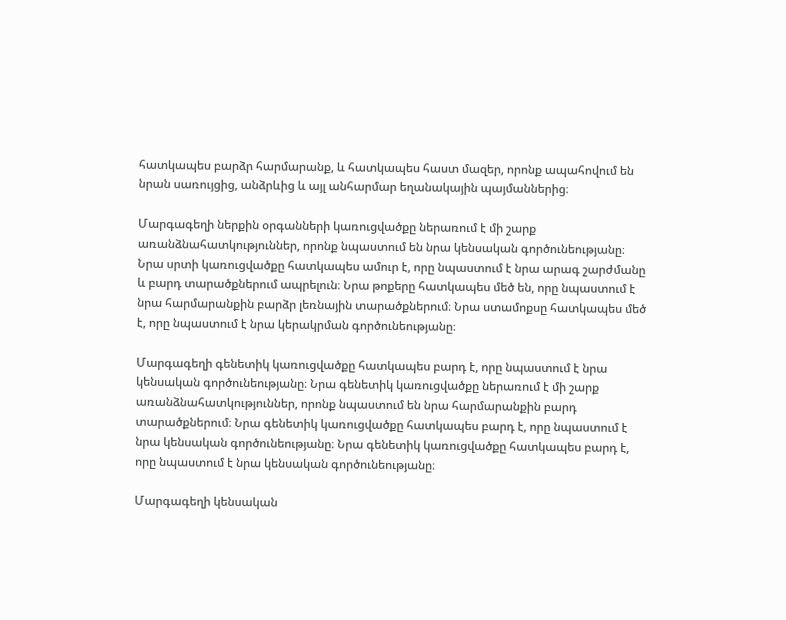հատկապես բարձր հարմարանք, և հատկապես հաստ մազեր, որոնք ապահովում են նրան սառույցից, անձրևից և այլ անհարմար եղանակային պայմաններից։

Մարգագեղի ներքին օրգանների կառուցվածքը ներառում է մի շարք առանձնահատկություններ, որոնք նպաստում են նրա կենսական գործունեությանը։ Նրա սրտի կառուցվածքը հատկապես ամուր է, որը նպաստում է նրա արագ շարժմանը և բարդ տարածքներում ապրելուն։ Նրա թոքերը հատկապես մեծ են, որը նպաստում է նրա հարմարանքին բարձր լեռնային տարածքներում։ Նրա ստամոքսը հատկապես մեծ է, որը նպաստում է նրա կերակրման գործունեությանը։

Մարգագեղի գենետիկ կառուցվածքը հատկապես բարդ է, որը նպաստում է նրա կենսական գործունեությանը։ Նրա գենետիկ կառուցվածքը ներառում է մի շարք առանձնահատկություններ, որոնք նպաստում են նրա հարմարանքին բարդ տարածքներում։ Նրա գենետիկ կառուցվածքը հատկապես բարդ է, որը նպաստում է նրա կենսական գործունեությանը։ Նրա գենետիկ կառուցվածքը հատկապես բարդ է, որը նպաստում է նրա կենսական գործունեությանը։

Մարգագեղի կենսական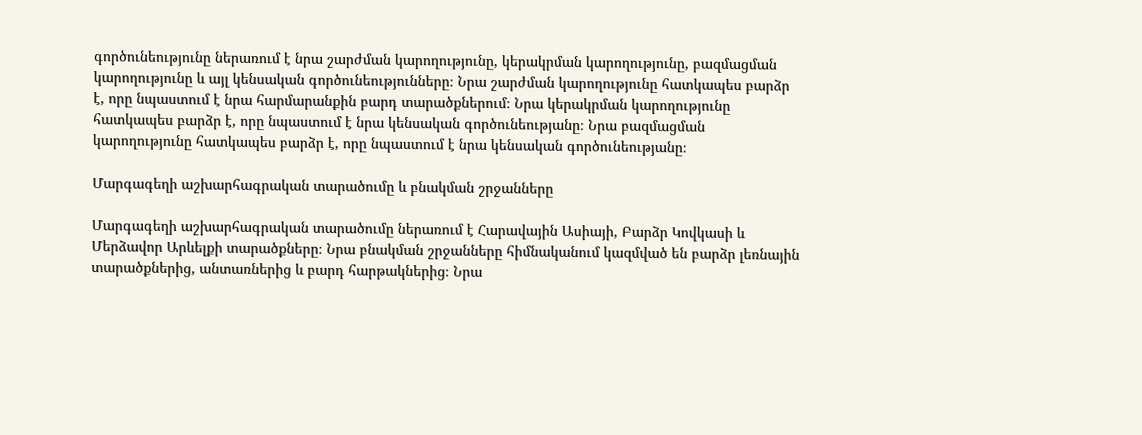գործունեությունը ներառում է նրա շարժման կարողությունը, կերակրման կարողությունը, բազմացման կարողությունը և այլ կենսական գործունեությունները։ Նրա շարժման կարողությունը հատկապես բարձր է, որը նպաստում է նրա հարմարանքին բարդ տարածքներում։ Նրա կերակրման կարողությունը հատկապես բարձր է, որը նպաստում է նրա կենսական գործունեությանը։ Նրա բազմացման կարողությունը հատկապես բարձր է, որը նպաստում է նրա կենսական գործունեությանը։

Մարգագեղի աշխարհագրական տարածումը և բնակման շրջանները

Մարգագեղի աշխարհագրական տարածումը ներառում է Հարավային Ասիայի, Բարձր Կովկասի և Մերձավոր Արևելքի տարածքները։ Նրա բնակման շրջանները հիմնականում կազմված են բարձր լեռնային տարածքներից, անտառներից և բարդ հարթակներից։ Նրա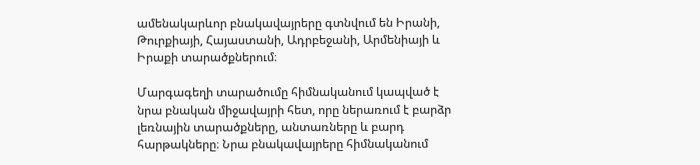ամենակարևոր բնակավայրերը գտնվում են Իրանի, Թուրքիայի, Հայաստանի, Ադրբեջանի, Արմենիայի և Իրաքի տարածքներում։

Մարգագեղի տարածումը հիմնականում կապված է նրա բնական միջավայրի հետ, որը ներառում է բարձր լեռնային տարածքները, անտառները և բարդ հարթակները։ Նրա բնակավայրերը հիմնականում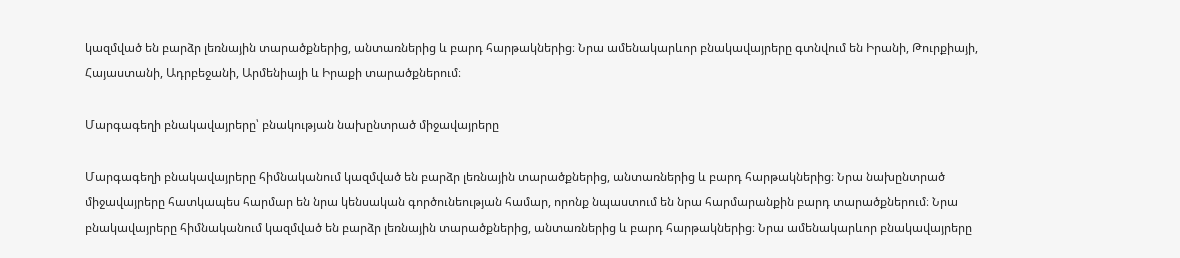կազմված են բարձր լեռնային տարածքներից, անտառներից և բարդ հարթակներից։ Նրա ամենակարևոր բնակավայրերը գտնվում են Իրանի, Թուրքիայի, Հայաստանի, Ադրբեջանի, Արմենիայի և Իրաքի տարածքներում։

Մարգագեղի բնակավայրերը՝ բնակության նախընտրած միջավայրերը

Մարգագեղի բնակավայրերը հիմնականում կազմված են բարձր լեռնային տարածքներից, անտառներից և բարդ հարթակներից։ Նրա նախընտրած միջավայրերը հատկապես հարմար են նրա կենսական գործունեության համար, որոնք նպաստում են նրա հարմարանքին բարդ տարածքներում։ Նրա բնակավայրերը հիմնականում կազմված են բարձր լեռնային տարածքներից, անտառներից և բարդ հարթակներից։ Նրա ամենակարևոր բնակավայրերը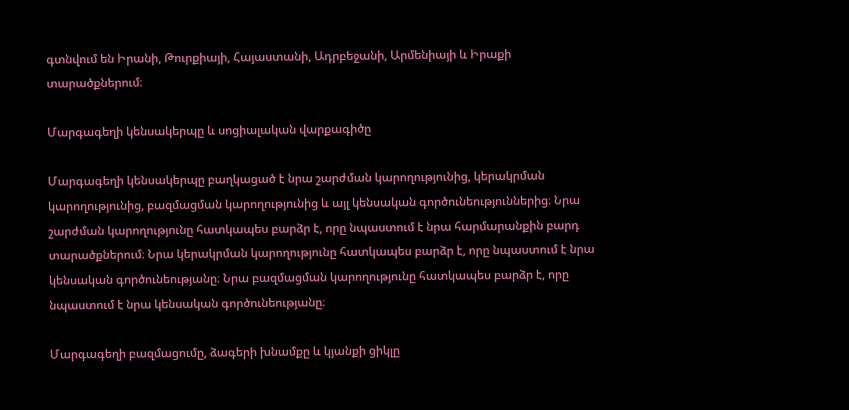գտնվում են Իրանի, Թուրքիայի, Հայաստանի, Ադրբեջանի, Արմենիայի և Իրաքի տարածքներում։

Մարգագեղի կենսակերպը և սոցիալական վարքագիծը

Մարգագեղի կենսակերպը բաղկացած է նրա շարժման կարողությունից, կերակրման կարողությունից, բազմացման կարողությունից և այլ կենսական գործունեություններից։ Նրա շարժման կարողությունը հատկապես բարձր է, որը նպաստում է նրա հարմարանքին բարդ տարածքներում։ Նրա կերակրման կարողությունը հատկապես բարձր է, որը նպաստում է նրա կենսական գործունեությանը։ Նրա բազմացման կարողությունը հատկապես բարձր է, որը նպաստում է նրա կենսական գործունեությանը։

Մարգագեղի բազմացումը, ձագերի խնամքը և կյանքի ցիկլը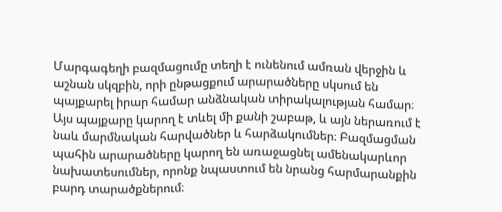Մարգագեղի բազմացումը տեղի է ունենում ամռան վերջին և աշնան սկզբին, որի ընթացքում արարածները սկսում են պայքարել իրար համար անձնական տիրակալության համար։ Այս պայքարը կարող է տևել մի քանի շաբաթ, և այն ներառում է նաև մարմնական հարվածներ և հարձակումներ։ Բազմացման պահին արարածները կարող են առաջացնել ամենակարևոր նախատեսումներ, որոնք նպաստում են նրանց հարմարանքին բարդ տարածքներում։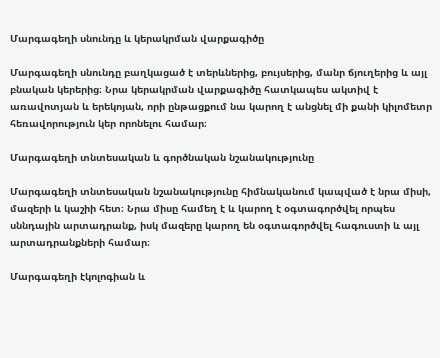Մարգագեղի սնունդը և կերակրման վարքագիծը

Մարգագեղի սնունդը բաղկացած է տերևներից, բույսերից, մանր ճյուղերից և այլ բնական կերերից։ Նրա կերակրման վարքագիծը հատկապես ակտիվ է առավոտյան և երեկոյան, որի ընթացքում նա կարող է անցնել մի քանի կիլոմետր հեռավորություն կեր որոնելու համար։

Մարգագեղի տնտեսական և գործնական նշանակությունը

Մարգագեղի տնտեսական նշանակությունը հիմնականում կապված է նրա միսի, մազերի և կաշիի հետ։ Նրա միսը համեղ է և կարող է օգտագործվել որպես սննդային արտադրանք, իսկ մազերը կարող են օգտագործվել հագուստի և այլ արտադրանքների համար։

Մարգագեղի էկոլոգիան և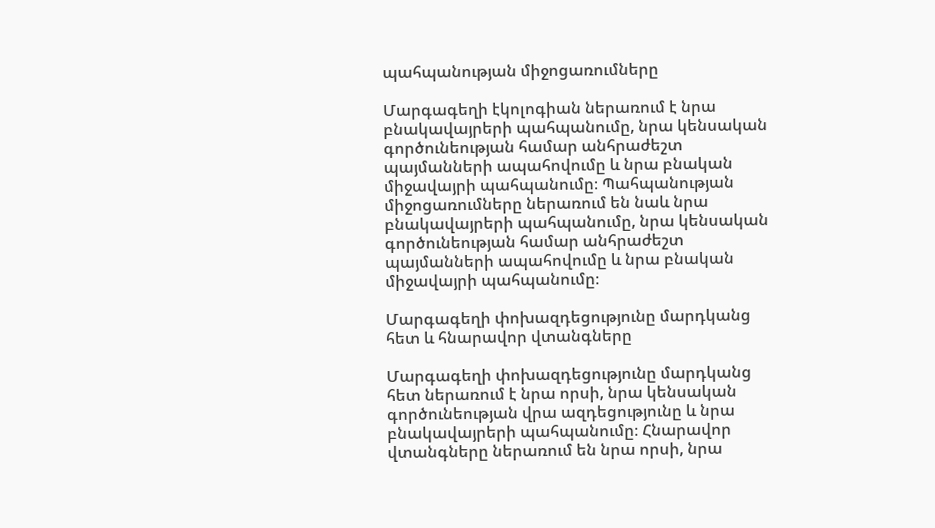պահպանության միջոցառումները

Մարգագեղի էկոլոգիան ներառում է նրա բնակավայրերի պահպանումը, նրա կենսական գործունեության համար անհրաժեշտ պայմանների ապահովումը և նրա բնական միջավայրի պահպանումը։ Պահպանության միջոցառումները ներառում են նաև նրա բնակավայրերի պահպանումը, նրա կենսական գործունեության համար անհրաժեշտ պայմանների ապահովումը և նրա բնական միջավայրի պահպանումը։

Մարգագեղի փոխազդեցությունը մարդկանց հետ և հնարավոր վտանգները

Մարգագեղի փոխազդեցությունը մարդկանց հետ ներառում է նրա որսի, նրա կենսական գործունեության վրա ազդեցությունը և նրա բնակավայրերի պահպանումը։ Հնարավոր վտանգները ներառում են նրա որսի, նրա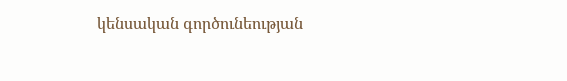կենսական գործունեության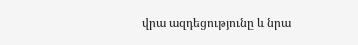վրա ազդեցությունը և նրա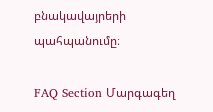բնակավայրերի պահպանումը։

FAQ Section Մարգագեղ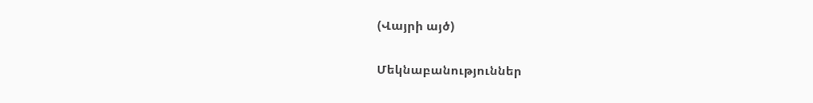(Վայրի այծ)

Մեկնաբանություններ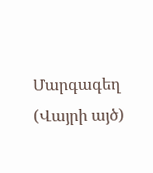Մարգագեղ (Վայրի այծ)